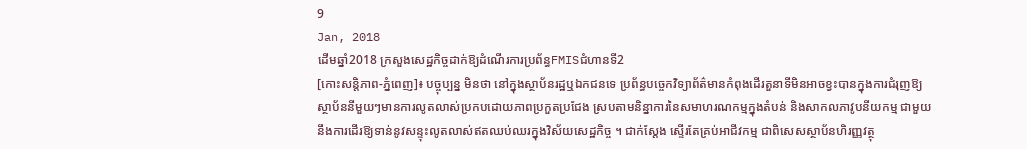9
Jan, 2018
ដើមឆ្នាំ2018 ក្រសួងសេដ្ឋកិច្ចដាក់ឱ្យដំណើរការប្រព័ន្ធFMISជំហានទី2
[កោះសន្តិភាព-ភ្នំពេញ]៖ បច្ចុប្បន្ន មិនថា នៅក្នុងស្ថាប័នរដ្ឋឬឯកជនទេ ប្រព័ន្ធបច្ចេកវិទ្យាព័ត៌មានកំពុងដើរតួនាទីមិនអាចខ្វះបានក្នុងការជំរុញឱ្យស្ថាប័ននីមួយៗមានការលូតលាស់ប្រកបដោយភាពប្រកួតប្រជែង ស្របតាមនិន្នាការនៃសមាហរណកម្មក្នុងតំបន់ និងសាកលភាវូបនីយកម្ម ជាមួយនឹងការដើរឱ្យទាន់នូវសន្ទុះលូតលាស់ឥតឈប់ឈរក្នុងវិស័យសេដ្ឋកិច្ច ។ ជាក់ស្តែង ស្ទើរតែគ្រប់អាជីវកម្ម ជាពិសេសស្ថាប័នហិរញ្ញវត្ថុ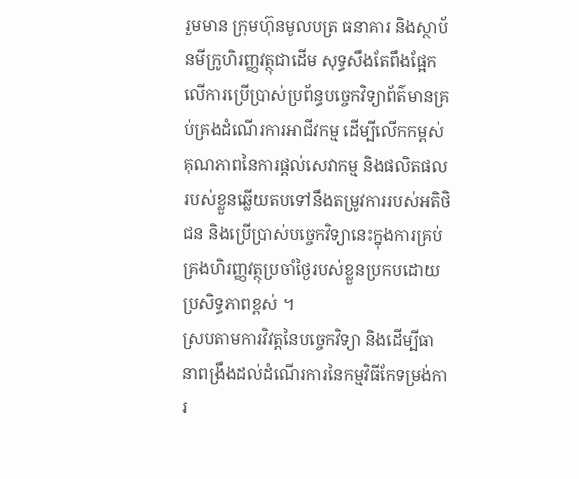រួមមាន ក្រុមហ៊ុនមូលបត្រ ធនាគារ និងស្ថាប័នមីក្រូហិរញ្ញវត្ថុជាដើម សុទ្ធសឹងតែពឹងផ្អែកលើការប្រើប្រាស់ប្រព័ន្ធបច្ចេកវិទ្យាព័ត៌មានគ្រប់គ្រងដំណើរការអាជីវកម្ម ដើម្បីលើកកម្ពស់គុណភាពនៃការផ្ដល់សេវាកម្ម និងផលិតផលរបស់ខ្លួនឆ្លើយតបទៅនឹងតម្រូវការរបស់អតិថិជន និងប្រើប្រាស់បច្ចេកវិទ្យានេះក្នុងការគ្រប់គ្រងហិរញ្ញវត្ថុប្រចាំថ្ងៃរបស់ខ្លួនប្រកបដោយប្រសិទ្ធភាពខ្ពស់ ។
ស្របតាមការវិវត្តនៃបច្ចេកវិទ្យា និងដើម្បីធានាពង្រឹងដល់ដំណើរការនៃកម្មវិធីកែទម្រង់ការ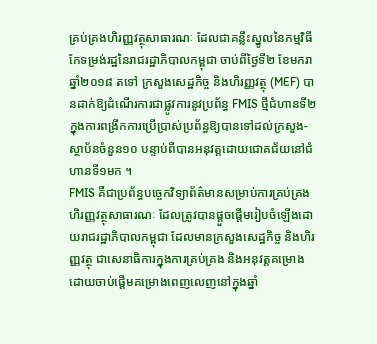គ្រប់គ្រងហិរញ្ញវត្ថុសាធារណៈ ដែលជាគន្លឹះស្នូលនៃកម្មវិធីកែទម្រង់រដ្ឋនៃរាជរដ្ឋាភិបាលកម្ពុជា ចាប់ពីថ្ងៃទី២ ខែមករា ឆ្នាំ២០១៨ តទៅ ក្រសួងសេដ្ឋកិច្ច និងហិរញ្ញវត្ថុ (MEF) បានដាក់ឱ្យដំណើរការជាផ្លូវការនូវប្រព័ន្ធ FMIS ថ្មីជំហានទី២ ក្នុងការពង្រីកការប្រើប្រាស់ប្រព័ន្ធឱ្យបានទៅដល់ក្រសួង-ស្ថាប័នចំនួន១០ បន្ទាប់ពីបានអនុវត្តដោយជោគជ័យនៅជំហានទី១មក ។
FMIS គឺជាប្រព័ន្ធបច្ចេកវិទ្យាព័ត៌មានសម្រាប់ការគ្រប់គ្រងហិរញ្ញវត្ថុសាធារណៈ ដែលត្រូវបានផ្តួចផ្តើមរៀបចំឡើងដោយរាជរដ្ឋាភិបាលកម្ពុជា ដែលមានក្រសួងសេដ្ឋកិច្ច និងហិរញ្ញវត្ថុ ជាសេនាធិការក្នុងការគ្រប់គ្រង និងអនុវត្តគម្រោង ដោយចាប់ផ្ដើមគម្រោងពេញលេញនៅក្នុងឆ្នាំ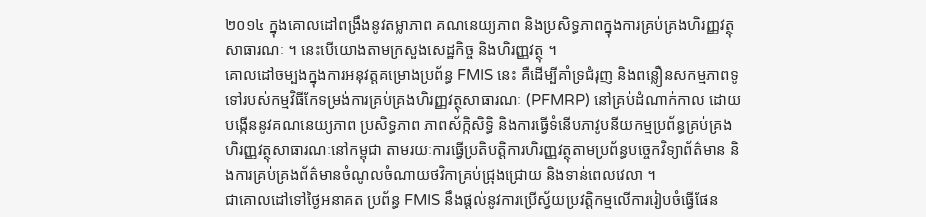២០១៤ ក្នុងគោលដៅពង្រឹងនូវតម្លាភាព គណនេយ្យភាព និងប្រសិទ្ធភាពក្នុងការគ្រប់គ្រងហិរញ្ញវត្ថុសាធារណៈ ។ នេះបើយោងតាមក្រសួងសេដ្ឋកិច្ច និងហិរញ្ញវត្ថុ ។
គោលដៅចម្បងក្នុងការអនុវត្តគម្រោងប្រព័ន្ធ FMIS នេះ គឺដើម្បីគាំទ្រជំរុញ និងពន្លឿនសកម្មភាពទូទៅរបស់កម្មវិធីកែទម្រង់ការគ្រប់គ្រងហិរញ្ញវត្ថុសាធារណៈ (PFMRP) នៅគ្រប់ដំណាក់កាល ដោយបង្កើននូវគណនេយ្យភាព ប្រសិទ្ធភាព ភាពស័ក្កិសិទ្ធិ និងការធ្វើទំនើបភាវូបនីយកម្មប្រព័ន្ធគ្រប់គ្រងហិរញ្ញវត្ថុសាធារណៈនៅកម្ពុជា តាមរយៈការធ្វើប្រតិបត្តិការហិរញ្ញវត្ថុតាមប្រព័ន្ធបច្ចេកវិទ្យាព័ត៌មាន និងការគ្រប់គ្រងព័ត៌មានចំណូលចំណាយថវិកាគ្រប់ជ្រុងជ្រោយ និងទាន់ពេលវេលា ។
ជាគោលដៅទៅថ្ងៃអនាគត ប្រព័ន្ធ FMIS នឹងផ្តល់នូវការប្រើស្វ័យប្រវត្តិកម្មលើការរៀបចំធ្វើផែន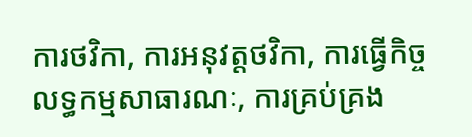ការថវិកា, ការអនុវត្តថវិកា, ការធ្វើកិច្ចលទ្ធកម្មសាធារណៈ, ការគ្រប់គ្រង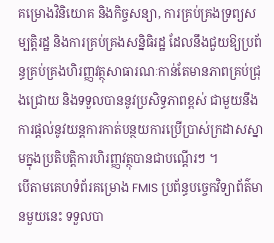គម្រោងវិនិយោគ និងកិច្ចសន្យា, ការគ្រប់គ្រងទ្រព្យសម្បត្តិរដ្ឋ និងការគ្រប់គ្រងសន្និធិរដ្ឋ ដែលនឹងជួយឱ្យប្រព័ន្ធគ្រប់គ្រងហិរញ្ញវត្ថុសាធារណៈកាន់តែមានភាពគ្រប់ជ្រុងជ្រោយ និងទទួលបាននូវប្រសិទ្ធភាពខ្ពស់ ជាមួយនឹងការផ្ដល់នូវយន្តការកាត់បន្ថយការប្រើប្រាស់ក្រដាសស្នាមក្នុងប្រតិបត្តិការហិរញ្ញវត្ថុបានជាបណ្ដើរៗ ។
បើតាមគេហទំព័រគម្រោង FMIS ប្រព័ន្ធបច្ចេកវិទ្យាព័ត៌មានមួយនេះ ទទួលបា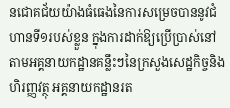នជោគជ័យយ៉ាងធំធេងនៃការសម្រេចបាននូវជំហានទី១របស់ខ្លួន ក្នុងការដាក់ឱ្យប្រើប្រាស់នៅតាមអគ្គនាយកដ្ឋានគន្លឹះៗនៃក្រសួងសេដ្ឋកិច្ចនិងហិរញ្ញវត្ថុ អគ្គនាយកដ្ឋានរត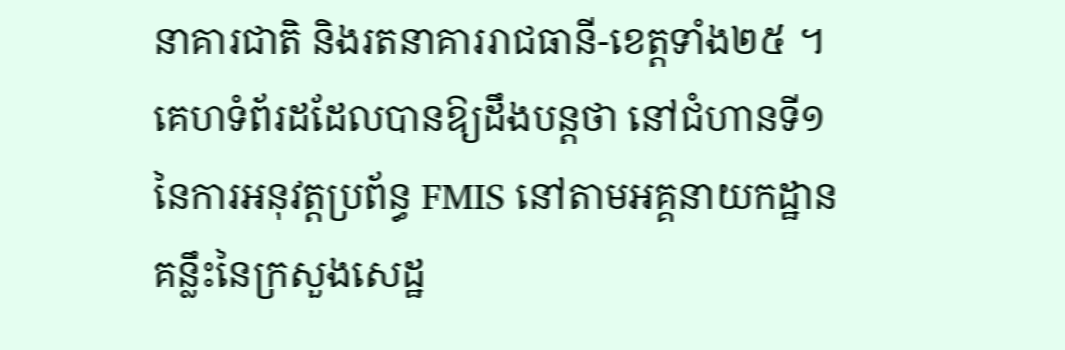នាគារជាតិ និងរតនាគាររាជធានី-ខេត្តទាំង២៥ ។
គេហទំព័រដដែលបានឱ្យដឹងបន្តថា នៅជំហានទី១នៃការអនុវត្តប្រព័ន្ធ FMIS នៅតាមអគ្គនាយកដ្ឋានគន្លឹះនៃក្រសួងសេដ្ឋ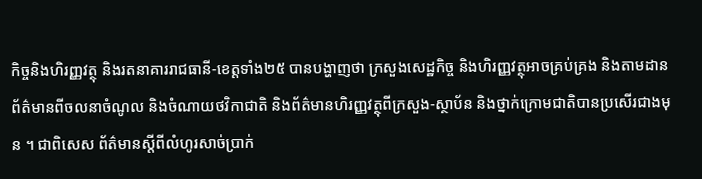កិច្ចនិងហិរញ្ញវត្ថុ និងរតនាគាររាជធានី-ខេត្តទាំង២៥ បានបង្ហាញថា ក្រសួងសេដ្ឋកិច្ច និងហិរញ្ញវត្ថុអាចគ្រប់គ្រង និងតាមដានព័ត៌មានពីចលនាចំណូល និងចំណាយថវិកាជាតិ និងព័ត៌មានហិរញ្ញវត្ថុពីក្រសួង-ស្ថាប័ន និងថ្នាក់ក្រោមជាតិបានប្រសើរជាងមុន ។ ជាពិសេស ព័ត៌មានស្ដីពីលំហូរសាច់ប្រាក់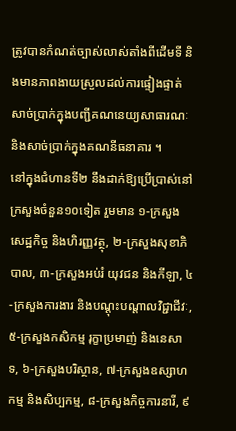ត្រូវបានកំណត់ច្បាស់លាស់តាំងពីដើមទី និងមានភាពងាយស្រួលដល់ការផ្ទៀងផ្ទាត់សាច់ប្រាក់ក្នុងបញ្ជីគណនេយ្យសាធារណៈ និងសាច់ប្រាក់ក្នុងគណនីធនាគារ ។
នៅក្នុងជំហានទី២ នឹងដាក់ឱ្យប្រើប្រាស់នៅក្រសួងចំនួន១០ទៀត រួមមាន ១-ក្រសួងសេដ្ឋកិច្ច និងហិរញ្ញវត្ថុ, ២-ក្រសួងសុខាភិបាល, ៣-ក្រសួងអប់រំ យុវជន និងកីឡា, ៤-ក្រសួងការងារ និងបណ្តុះបណ្តាលវិជ្ជាជីវៈ, ៥-ក្រសួងកសិកម្ម រុក្ខាប្រមាញ់ និងនេសាទ, ៦-ក្រសួងបរិស្ថាន, ៧-ក្រសួងឧស្សាហកម្ម និងសិប្បកម្ម, ៨-ក្រសួងកិច្ចការនារី, ៩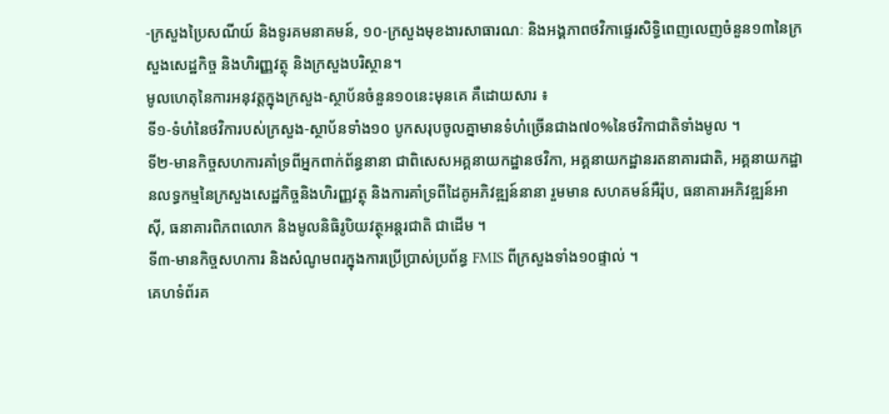-ក្រសួងប្រៃសណីយ៍ និងទូរគមនាគមន៍, ១០-ក្រសួងមុខងារសាធារណៈ និងអង្គភាពថវិកាផ្ទេរសិទ្ធិពេញលេញចំនួន១៣នៃក្រសួងសេដ្ឋកិច្ច និងហិរញ្ញវត្ថុ និងក្រសួងបរិស្ថាន។
មូលហេតុនៃការអនុវត្តក្នុងក្រសួង-ស្ថាប័នចំនួន១០នេះមុនគេ គឺដោយសារ ៖
ទី១-ទំហំនៃថវិការបស់ក្រសួង-ស្ថាប័នទាំង១០ បូកសរុបចូលគ្នាមានទំហំច្រើនជាង៧០%នៃថវិកាជាតិទាំងមូល ។
ទី២-មានកិច្ចសហការគាំទ្រពីអ្នកពាក់ព័ន្ធនានា ជាពិសេសអគ្គនាយកដ្ឋានថវិកា, អគ្គនាយកដ្ឋានរតនាគារជាតិ, អគ្គនាយកដ្ឋានលទ្ធកម្មនៃក្រសួងសេដ្ឋកិច្ចនិងហិរញ្ញវត្ថុ និងការគាំទ្រពីដៃគូអភិវឌ្ឍន៍នានា រួមមាន សហគមន៍អឺរ៉ុប, ធនាគារអភិវឌ្ឍន៍អាស៊ី, ធនាគារពិភពលោក និងមូលនិធិរូបិយវត្ថុអន្តរជាតិ ជាដើម ។
ទី៣-មានកិច្ចសហការ និងសំណូមពរក្នុងការប្រើប្រាស់ប្រព័ន្ធ FMIS ពីក្រសួងទាំង១០ផ្ទាល់ ។
គេហទំព័រគ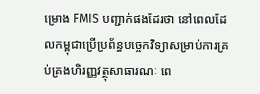ម្រោង FMIS បញ្ជាក់ផងដែរថា នៅពេលដែលកម្ពុជាប្រើប្រព័ន្ធបច្ចេកវិទ្យាសម្រាប់ការគ្រប់គ្រងហិរញ្ញវត្ថុសាធារណៈ ពេ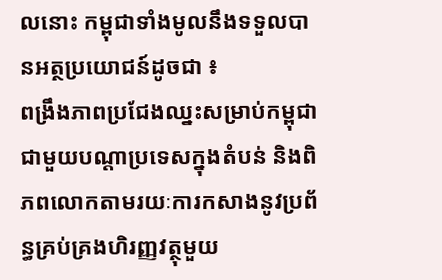លនោះ កម្ពុជាទាំងមូលនឹងទទួលបានអត្ថប្រយោជន៍ដូចជា ៖
ពង្រឹងភាពប្រជែងឈ្នះសម្រាប់កម្ពុជា ជាមួយបណ្តាប្រទេសក្នុងតំបន់ និងពិភពលោកតាមរយៈការកសាងនូវប្រព័ន្ធគ្រប់គ្រងហិរញ្ញវត្ថុមួយ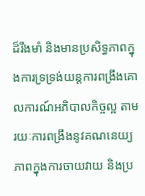ដ៏រឹងមាំ និងមានប្រសិទ្ធភាពក្នុងការទ្រទ្រង់យន្តការពង្រឹងគោលការណ៍អភិបាលកិច្ចល្អ តាមរយៈការពង្រឹងនូវគណនេយ្យភាពក្នុងការចាយវាយ និងប្រ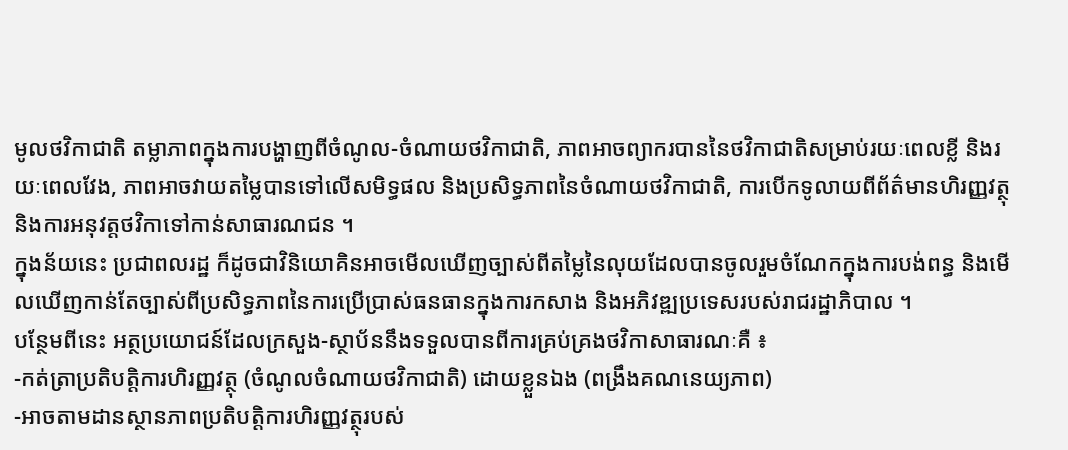មូលថវិកាជាតិ តម្លាភាពក្នុងការបង្ហាញពីចំណូល-ចំណាយថវិកាជាតិ, ភាពអាចព្យាករបាននៃថវិកាជាតិសម្រាប់រយៈពេលខ្លី និងរយៈពេលវែង, ភាពអាចវាយតម្លៃបានទៅលើសមិទ្ធផល និងប្រសិទ្ធភាពនៃចំណាយថវិកាជាតិ, ការបើកទូលាយពីព័ត៌មានហិរញ្ញវត្ថុ និងការអនុវត្តថវិកាទៅកាន់សាធារណជន ។
ក្នុងន័យនេះ ប្រជាពលរដ្ឋ ក៏ដូចជាវិនិយោគិនអាចមើលឃើញច្បាស់ពីតម្លៃនៃលុយដែលបានចូលរួមចំណែកក្នុងការបង់ពន្ធ និងមើលឃើញកាន់តែច្បាស់ពីប្រសិទ្ធភាពនៃការប្រើប្រាស់ធនធានក្នុងការកសាង និងអភិវឌ្ឍប្រទេសរបស់រាជរដ្ឋាភិបាល ។
បន្ថែមពីនេះ អត្ថប្រយោជន៍ដែលក្រសួង-ស្ថាប័ននឹងទទួលបានពីការគ្រប់គ្រងថវិកាសាធារណៈគឺ ៖
-កត់ត្រាប្រតិបត្តិការហិរញ្ញវត្ថុ (ចំណូលចំណាយថវិកាជាតិ) ដោយខ្លួនឯង (ពង្រឹងគណនេយ្យភាព)
-អាចតាមដានស្ថានភាពប្រតិបត្តិការហិរញ្ញវត្ថុរបស់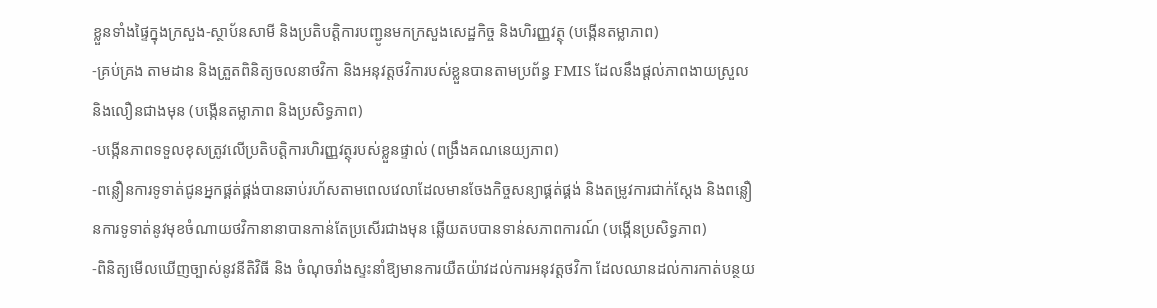ខ្លួនទាំងផ្ទៃក្នុងក្រសួង-ស្ថាប័នសាមី និងប្រតិបត្តិការបញ្ជូនមកក្រសួងសេដ្ឋកិច្ច និងហិរញ្ញវត្ថុ (បង្កើនតម្លាភាព)
-គ្រប់គ្រង តាមដាន និងត្រួតពិនិត្យចលនាថវិកា និងអនុវត្តថវិការបស់ខ្លួនបានតាមប្រព័ន្ធ FMIS ដែលនឹងផ្ដល់ភាពងាយស្រួល និងលឿនជាងមុន (បង្កើនតម្លាភាព និងប្រសិទ្ធភាព)
-បង្កើនភាពទទួលខុសត្រូវលើប្រតិបត្តិការហិរញ្ញវត្ថុរបស់ខ្លួនផ្ទាល់ (ពង្រឹងគណនេយ្យភាព)
-ពន្លឿនការទូទាត់ជូនអ្នកផ្គត់ផ្គង់បានឆាប់រហ័សតាមពេលវេលាដែលមានចែងកិច្ចសន្យាផ្គត់ផ្គង់ និងតម្រូវការជាក់ស្ដែង និងពន្លឿនការទូទាត់នូវមុខចំណាយថវិកានានាបានកាន់តែប្រសើរជាងមុន ឆ្លើយតបបានទាន់សភាពការណ៍ (បង្កើនប្រសិទ្ធភាព)
-ពិនិត្យមើលឃើញច្បាស់នូវនីតិវិធី និង ចំណុចរាំងស្ទះនាំឱ្យមានការយឺតយ៉ាវដល់ការអនុវត្តថវិកា ដែលឈានដល់ការកាត់បន្ថយ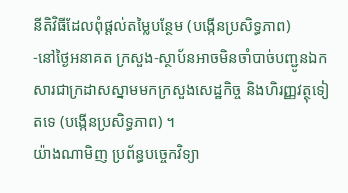នីតិវិធីដែលពុំផ្ដល់តម្លៃបន្ថែម (បង្កើនប្រសិទ្ធភាព)
-នៅថ្ងៃអនាគត ក្រសួង-ស្ថាប័នអាចមិនចាំបាច់បញ្ជូនឯកសារជាក្រដាសស្នាមមកក្រសួងសេដ្ឋកិច្ច និងហិរញ្ញវត្ថុទៀតទេ (បង្កើនប្រសិទ្ធភាព) ។
យ៉ាងណាមិញ ប្រព័ន្ធបច្ចេកវិទ្យា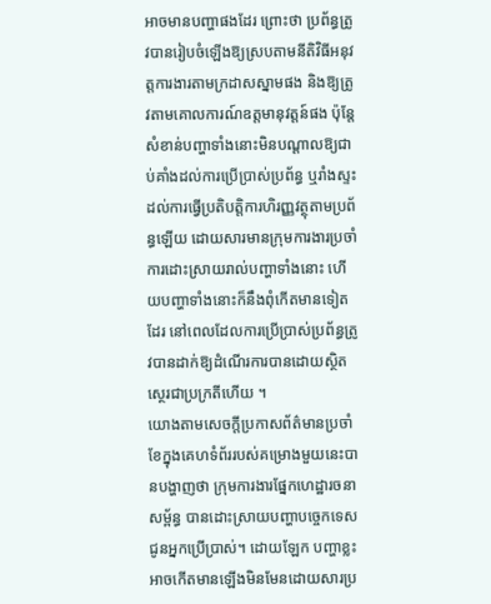អាចមានបញ្ហាផងដែរ ព្រោះថា ប្រព័ន្ធត្រូវបានរៀបចំឡើងឱ្យស្របតាមនីតិវិធីអនុវត្តការងារតាមក្រដាសស្នាមផង និងឱ្យត្រូវតាមគោលការណ៍ឧត្តមានុវត្តន៍ផង ប៉ុន្តែសំខាន់បញ្ហាទាំងនោះមិនបណ្ដាលឱ្យជាប់គាំងដល់ការប្រើប្រាស់ប្រព័ន្ធ ឬរាំងស្ទះដល់ការធ្វើប្រតិបត្តិការហិរញ្ញវត្ថុតាមប្រព័ន្ធឡើយ ដោយសារមានក្រុមការងារប្រចាំការដោះស្រាយរាល់បញ្ហាទាំងនោះ ហើយបញ្ហាទាំងនោះក៏នឹងពុំកើតមានទៀតដែរ នៅពេលដែលការប្រើប្រាស់ប្រព័ន្ធត្រូវបានដាក់ឱ្យដំណើរការបានដោយស្ថិតស្ថេរជាប្រក្រតីហើយ ។
យោងតាមសេចក្តីប្រកាសព័ត៌មានប្រចាំខែក្នុងគេហទំព័ររបស់គម្រោងមួយនេះបានបង្ហាញថា ក្រុមការងារផ្នែកហេដ្ឋារចនាសម្ព័ន្ធ បានដោះស្រាយបញ្ហាបច្ចេកទេសជូនអ្នកប្រើប្រាស់។ ដោយឡែក បញ្ហាខ្លះអាចកើតមានឡើងមិនមែនដោយសារប្រ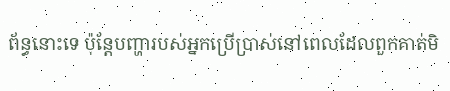ព័ន្ធនោះទេ ប៉ុន្តែបញ្ហារបស់អ្នកប្រើប្រាស់នៅពេលដែលពួកគាត់មិ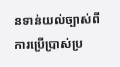នទាន់យល់ច្បាស់ពីការប្រើប្រាស់ប្រ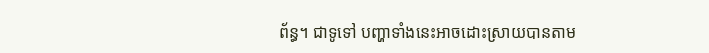ព័ន្ធ។ ជាទូទៅ បញ្ហាទាំងនេះអាចដោះស្រាយបានតាម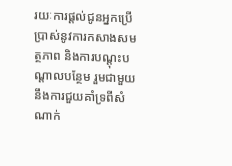រយៈការផ្តល់ជូនអ្នកប្រើប្រាស់នូវការកសាងសមត្ថភាព និងការបណ្តុះបណ្តាលបន្ថែម រួមជាមួយនឹងការជួយគាំទ្រពីសំណាក់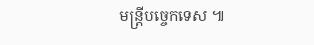មន្ត្រីបច្ចេកទេស ៕